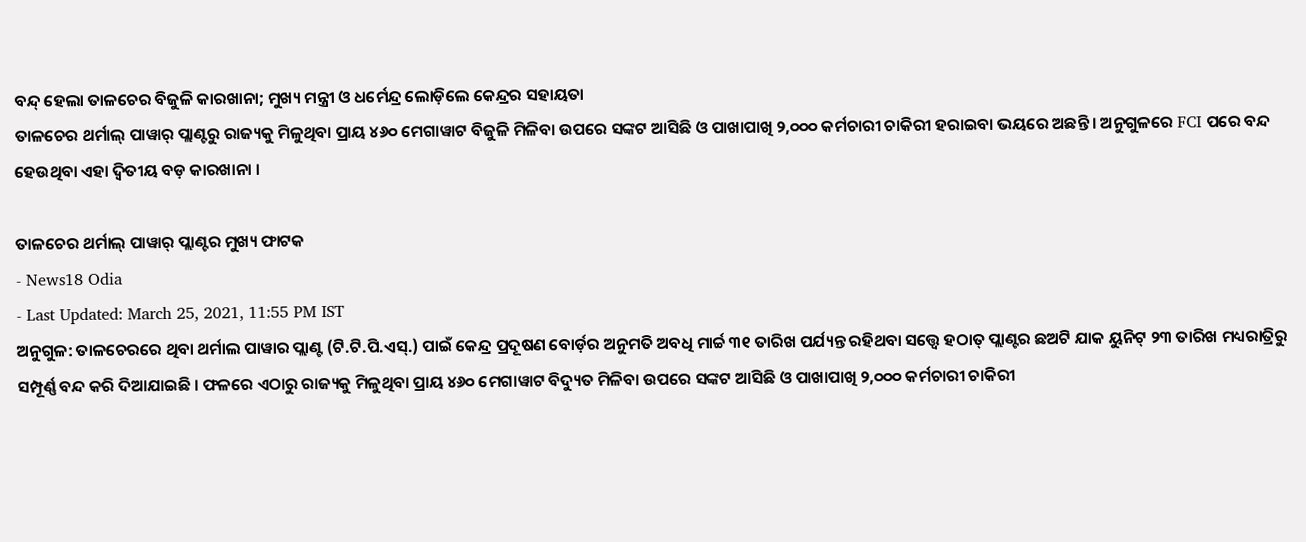ବନ୍ଦ୍ ହେଲା ତାଳଚେର ବିଜୁଳି କାରଖାନା; ମୁଖ୍ୟ ମନ୍ତ୍ରୀ ଓ ଧର୍ମେନ୍ଦ୍ର ଲୋଡ଼ିଲେ କେନ୍ଦ୍ରର ସହାୟତା
ତାଳଚେର ଥର୍ମାଲ୍ ପାୱାର୍ ପ୍ଲାଣ୍ଟରୁ ରାଜ୍ୟକୁ ମିଳୁଥିବା ପ୍ରାୟ ୪୬୦ ମେଗାୱାଟ ବିଜୁଳି ମିଳିବା ଉପରେ ସଙ୍କଟ ଆସିଛି ଓ ପାଖାପାଖି ୨,୦୦୦ କର୍ମଚାରୀ ଚାକିରୀ ହରାଇବା ଭୟରେ ଅଛନ୍ତି । ଅନୁଗୁଳରେ FCI ପରେ ବନ୍ଦ ହେଉଥିବା ଏହା ଦ୍ୱିତୀୟ ବଡ଼ କାରଖାନା ।

ତାଳଚେର ଥର୍ମାଲ୍ ପାୱାର୍ ପ୍ଲାଣ୍ଟର ମୁଖ୍ୟ ଫାଟକ
- News18 Odia
- Last Updated: March 25, 2021, 11:55 PM IST
ଅନୁଗୁଳ: ତାଳଚେରରେ ଥିବା ଥର୍ମାଲ ପାୱାର ପ୍ଲାଣ୍ଟ (ଟି.ଟି.ପି.ଏସ୍.) ପାଇଁ କେନ୍ଦ୍ର ପ୍ରଦୂଷଣ ବୋର୍ଡ଼ର ଅନୁମତି ଅବଧି ମାର୍ଚ୍ଚ ୩୧ ତାରିଖ ପର୍ଯ୍ୟନ୍ତ ରହିଥବା ସତ୍ତ୍ୱେ ହଠାତ୍ ପ୍ଲାଣ୍ଟର ଛଅଟି ଯାକ ୟୁନିଟ୍ ୨୩ ତାରିଖ ମଧ୍ୟରାତ୍ରିରୁ ସମ୍ପୂର୍ଣ୍ଣ ବନ୍ଦ କରି ଦିଆଯାଇଛି । ଫଳରେ ଏଠାରୁ ରାଜ୍ୟକୁ ମିଳୁଥିବା ପ୍ରାୟ ୪୬୦ ମେଗାୱାଟ ବିଦ୍ୟୁତ ମିଳିବା ଉପରେ ସଙ୍କଟ ଆସିଛି ଓ ପାଖାପାଖି ୨,୦୦୦ କର୍ମଚାରୀ ଚାକିରୀ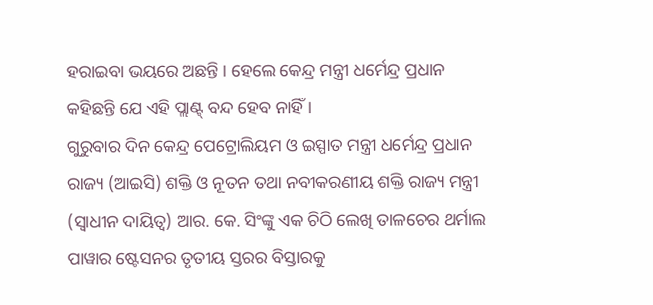ହରାଇବା ଭୟରେ ଅଛନ୍ତି । ହେଲେ କେନ୍ଦ୍ର ମନ୍ତ୍ରୀ ଧର୍ମେନ୍ଦ୍ର ପ୍ରଧାନ କହିଛନ୍ତି ଯେ ଏହି ପ୍ଲାଣ୍ଟ୍ ବନ୍ଦ ହେବ ନାହିଁ ।
ଗୁରୁବାର ଦିନ କେନ୍ଦ୍ର ପେଟ୍ରୋଲିୟମ ଓ ଇସ୍ପାତ ମନ୍ତ୍ରୀ ଧର୍ମେନ୍ଦ୍ର ପ୍ରଧାନ ରାଜ୍ୟ (ଆଇସି) ଶକ୍ତି ଓ ନୂତନ ତଥା ନବୀକରଣୀୟ ଶକ୍ତି ରାଜ୍ୟ ମନ୍ତ୍ରୀ (ସ୍ୱାଧୀନ ଦାୟିତ୍ୱ) ଆର. କେ. ସିଂଙ୍କୁ ଏକ ଚିଠି ଲେଖି ତାଳଚେର ଥର୍ମାଲ ପାୱାର ଷ୍ଟେସନର ତୃତୀୟ ସ୍ତରର ବିସ୍ତାରକୁ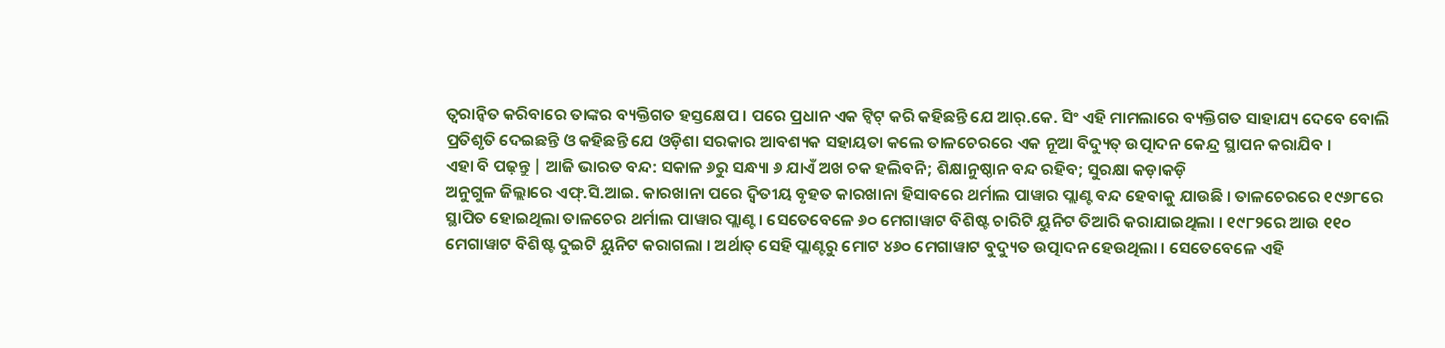ତ୍ୱରାନ୍ୱିତ କରିବାରେ ତାଙ୍କର ବ୍ୟକ୍ତିଗତ ହସ୍ତକ୍ଷେପ । ପରେ ପ୍ରଧାନ ଏକ ଟ୍ୱିଟ୍ କରି କହିଛନ୍ତି ଯେ ଆର୍.କେ. ସିଂ ଏହି ମାମଲାରେ ବ୍ୟକ୍ତିଗତ ସାହାଯ୍ୟ ଦେବେ ବୋଲି ପ୍ରତିଶୃତି ଦେଇଛନ୍ତି ଓ କହିଛନ୍ତି ଯେ ଓଡ଼ିଶା ସରକାର ଆବଶ୍ୟକ ସହାୟତା କଲେ ତାଳଚେରରେ ଏକ ନୂଆ ବିଦ୍ୟୁତ୍ ଉତ୍ପାଦନ କେନ୍ଦ୍ର ସ୍ଥାପନ କରାଯିବ ।
ଏହା ବି ପଢ଼ନ୍ତୁ | ଆଜି ଭାରତ ବନ୍ଦ: ସକାଳ ୬ରୁ ସନ୍ଧ୍ୟା ୬ ଯାଏଁ ଅଖ ଚକ ହଲିବନି; ଶିକ୍ଷାନୁଷ୍ଠାନ ବନ୍ଦ ରହିବ; ସୁରକ୍ଷା କଡ଼ାକଡ଼ି
ଅନୁଗୁଳ ଜିଲ୍ଲାରେ ଏଫ୍.ସି.ଆଇ. କାରଖାନା ପରେ ଦ୍ୱିତୀୟ ବୃହତ କାରଖାନା ହିସାବରେ ଥର୍ମାଲ ପାୱାର ପ୍ଲାଣ୍ଟ ବନ୍ଦ ହେବାକୁ ଯାଉଛି । ତାଳଚେରରେ ୧୯୬୮ରେ ସ୍ଥାପିତ ହୋଇଥିଲା ତାଳଚେର ଥର୍ମାଲ ପାୱାର ପ୍ଲାଣ୍ଟ। ସେତେବେଳେ ୬୦ ମେଗାୱାଟ ବିଶିଷ୍ଟ ଚାରିଟି ୟୁନିଟ ତିଆରି କରାଯାଇଥିଲା । ୧୯୮୨ରେ ଆଉ ୧୧୦ ମେଗାୱାଟ ବିଶିଷ୍ଟ ଦୁଇଟି ୟୁନିଟ କରାଗଲା । ଅର୍ଥାତ୍ ସେହି ପ୍ଲାଣ୍ଟରୁ ମୋଟ ୪୬୦ ମେଗାୱାଟ ବୁଦ୍ୟୁତ ଉତ୍ପାଦନ ହେଉଥିଲା । ସେତେବେଳେ ଏହି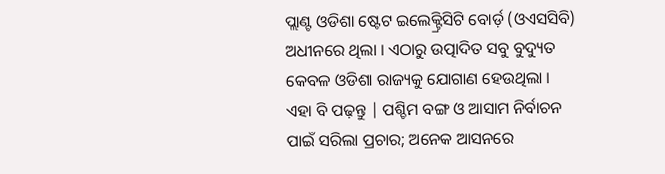ପ୍ଲାଣ୍ଟ ଓଡିଶା ଷ୍ଟେଟ ଇଲେକ୍ଟ୍ରିସିଟି ବୋର୍ଡ଼ (ଓଏସସିବି) ଅଧୀନରେ ଥିଲା । ଏଠାରୁ ଉତ୍ପାଦିତ ସବୁ ବୁଦ୍ୟୁତ କେବଳ ଓଡିଶା ରାଜ୍ୟକୁ ଯୋଗାଣ ହେଉଥିଲା ।
ଏହା ବି ପଢ଼ନ୍ତୁ | ପଶ୍ଚିମ ବଙ୍ଗ ଓ ଆସାମ ନିର୍ବାଚନ ପାଇଁ ସରିଲା ପ୍ରଚାର; ଅନେକ ଆସନରେ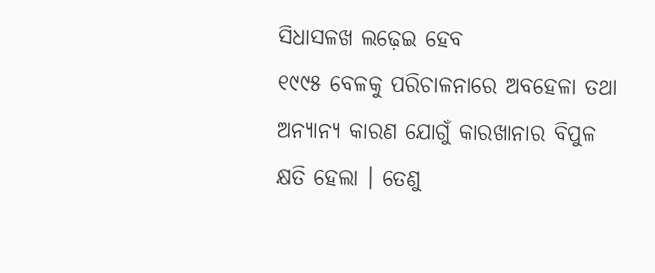ସିଧାସଳଖ ଲଢ଼େଇ ହେବ
୧୯୯୫ ବେଳକୁ ପରିଚାଳନାରେ ଅବହେଳା ତଥା ଅନ୍ୟାନ୍ୟ କାରଣ ଯୋଗୁଁ କାରଖାନାର ବିପୁଳ କ୍ଷତି ହେଲା । ତେଣୁ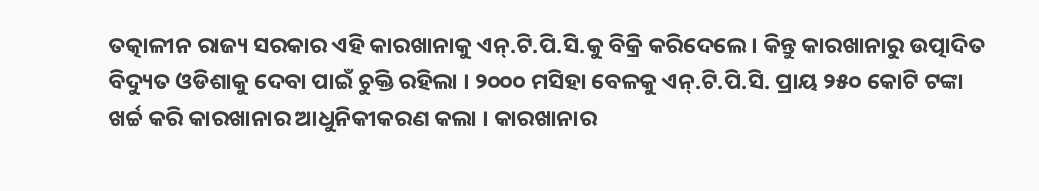ତତ୍କାଳୀନ ରାଜ୍ୟ ସରକାର ଏହି କାରଖାନାକୁ ଏନ୍.ଟି.ପି.ସି.କୁ ବିକ୍ରି କରିଦେଲେ। କିନ୍ତୁ କାରଖାନାରୁ ଉତ୍ପାଦିତ ବିଦ୍ୟୁତ ଓଡିଶାକୁ ଦେବା ପାଇଁ ଚୁକ୍ତି ରହିଲା । ୨୦୦୦ ମସିହା ବେଳକୁ ଏନ୍.ଟି.ପି.ସି. ପ୍ରାୟ ୨୫୦ କୋଟି ଟଙ୍କା ଖର୍ଚ୍ଚ କରି କାରଖାନାର ଆଧୁନିକୀକରଣ କଲା । କାରଖାନାର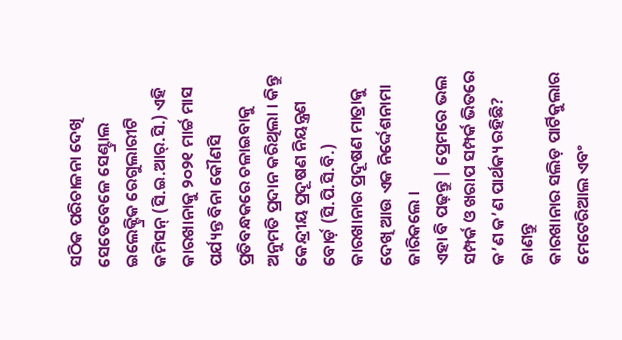ସଠିକ ପରିଚାଳନା ଦେଖି ସେତେବେଳେ ସେଣ୍ଟ୍ରାଲ ଇଲେକ୍ଟ୍ରିକ ରେଗୁଲାରୀଟି କମିସନ୍ (ସି.ଇ.ଆର୍.ସି.) ଏହି କାରଖାନାକୁ ୨୦୨୧ ମାର୍ଚ୍ଚ ମାସ ପର୍ଯ୍ୟନ୍ତ ବିନା କୌଣସି ପ୍ରତିବନ୍ଧକରେ ଚଳାଇବାକୁ ଅନୁମତି ପ୍ରଦାନ କରିଥିଲା । କିନ୍ତୁ କେନ୍ଦ୍ରୀୟ ପ୍ରଦୂଷଣ ନିୟନ୍ତ୍ରଣ ବୋର୍ଡ଼ (ସି.ପି.ସି.ବି.) କାରଖାନାର ପ୍ରଦୂଷଣ ମାତ୍ରାକୁ ଦେଖି ଆଉ ଏକ ନିର୍ଦ୍ଦେଶନାମା ଜାରିକଲେ ।
ଏହା ବି ପଢ଼ନ୍ତୁ | ପ୍ରେମରେ ଭଲ ସମ୍ପର୍କ ଓ ଖରାପ ସମ୍ପର୍କ ଭିତରେ କ’ଣ କ’ଣ ପାର୍ଥକ୍ୟ ରହିଛି? ଜାଣନ୍ତୁ
କାରଖାନାର ସଲିଡ଼ ପାର୍ଟିକୁଲାର ମେଟେରିଆଲ ଏବଂ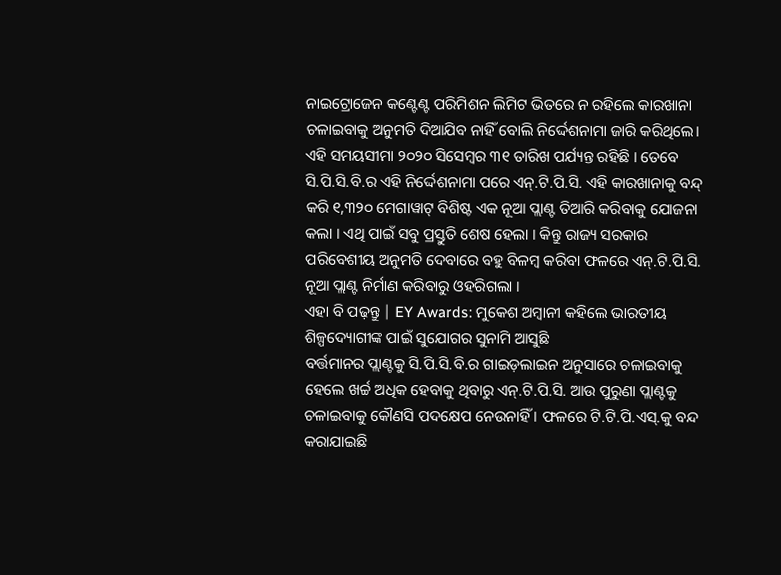ନାଇଟ୍ରୋଜେନ କଣ୍ଟେଣ୍ଟ ପରିମିଶନ ଲିମିଟ ଭିତରେ ନ ରହିଲେ କାରଖାନା ଚଳାଇବାକୁ ଅନୁମତି ଦିଆଯିବ ନାହିଁ ବୋଲି ନିର୍ଦ୍ଦେଶନାମା ଜାରି କରିଥିଲେ। ଏହି ସମୟସୀମା ୨୦୨୦ ସିସେମ୍ବର ୩୧ ତାରିଖ ପର୍ଯ୍ୟନ୍ତ ରହିଛି । ତେବେ ସି.ପି.ସି.ବି.ର ଏହି ନିର୍ଦ୍ଦେଶନାମା ପରେ ଏନ୍.ଟି.ପି.ସି. ଏହି କାରଖାନାକୁ ବନ୍ଦ୍ କରି ୧,୩୨୦ ମେଗାୱାଟ୍ ବିଶିଷ୍ଟ ଏକ ନୂଆ ପ୍ଲାଣ୍ଟ ତିଆରି କରିବାକୁ ଯୋଜନା କଲା । ଏଥି ପାଇଁ ସବୁ ପ୍ରସ୍ତୁତି ଶେଷ ହେଲା । କିନ୍ତୁ ରାଜ୍ୟ ସରକାର ପରିବେଶୀୟ ଅନୁମତି ଦେବାରେ ବହୁ ବିଳମ୍ବ କରିବା ଫଳରେ ଏନ୍.ଟି.ପି.ସି. ନୂଆ ପ୍ଲାଣ୍ଟ ନିର୍ମାଣ କରିବାରୁ ଓହରିଗଲା ।
ଏହା ବି ପଢ଼ନ୍ତୁ | EY Awards: ମୁକେଶ ଅମ୍ବାନୀ କହିଲେ ଭାରତୀୟ ଶିଳ୍ପଦ୍ୟୋଗୀଙ୍କ ପାଇଁ ସୁଯୋଗର ସୁନାମି ଆସୁଛି
ବର୍ତ୍ତମାନର ପ୍ଲାଣ୍ଟକୁ ସି.ପି.ସି.ବି.ର ଗାଇଡ଼ଲାଇନ ଅନୁସାରେ ଚଳାଇବାକୁ ହେଲେ ଖର୍ଚ୍ଚ ଅଧିକ ହେବାକୁ ଥିବାରୁ ଏନ୍.ଟି.ପି.ସି. ଆଉ ପୁରୁଣା ପ୍ଲାଣ୍ଟକୁ ଚଳାଇବାକୁ କୌଣସି ପଦକ୍ଷେପ ନେଉନାହିଁ । ଫଳରେ ଟି.ଟି.ପି.ଏସ୍.କୁ ବନ୍ଦ କରାଯାଇଛି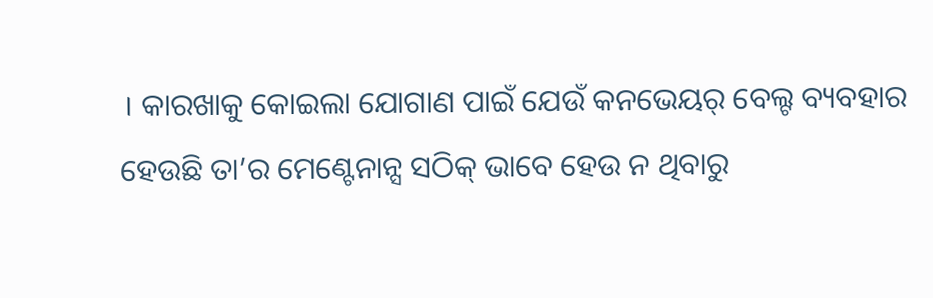। କାରଖାକୁ କୋଇଲା ଯୋଗାଣ ପାଇଁ ଯେଉଁ କନଭେୟର୍ ବେଲ୍ଟ ବ୍ୟବହାର ହେଉଛି ତା’ର ମେଣ୍ଟେନାନ୍ସ ସଠିକ୍ ଭାବେ ହେଉ ନ ଥିବାରୁ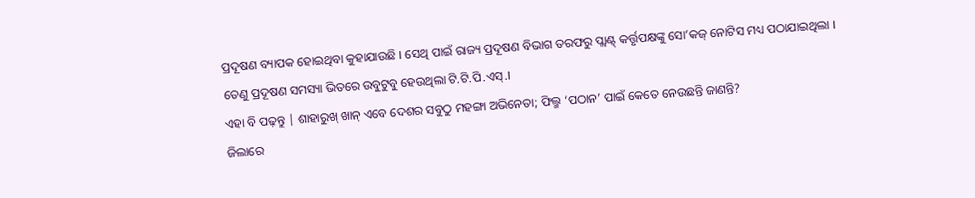ପ୍ରଦୂଷଣ ବ୍ୟାପକ ହୋଇଥିବା କୁହାଯାଉଛି । ସେଥି ପାଇଁ ରାଜ୍ୟ ପ୍ରଦୂଷଣ ବିଭାଗ ତରଫରୁ ପ୍ଲାଣ୍ଟ୍ କର୍ତ୍ତୃପକ୍ଷଙ୍କୁ ସୋ’କଜ୍ ନୋଟିସ ମଧ୍ୟ ପଠାଯାଇଥିଲା । ତେଣୁ ପ୍ରଦୂଷଣ ସମସ୍ୟା ଭିତରେ ଉବୁଟୁବୁ ହେଉଥିଲା ଟି.ଟି.ପି.ଏସ୍.।
ଏହା ବି ପଢ଼ନ୍ତୁ | ଶାହାରୁଖ୍ ଖାନ୍ ଏବେ ଦେଶର ସବୁଠୁ ମହଙ୍ଗା ଅଭିନେତା; ଫିଲ୍ମ ‘ପଠାନ’ ପାଇଁ କେତେ ନେଉଛନ୍ତି ଜାଣନ୍ତି?
ଜିଲାରେ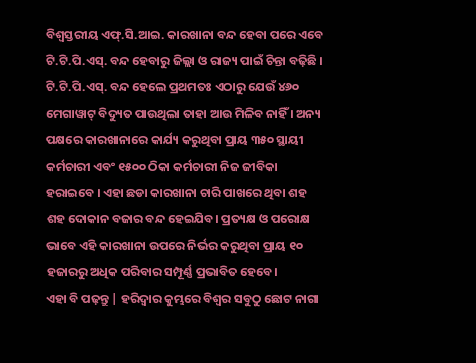ବିଶ୍ୱସ୍ତରୀୟ ଏଫ୍.ସି.ଆଇ. କାରଖାନା ବନ୍ଦ ହେବା ପରେ ଏବେ ଟି.ଟି.ପି.ଏସ୍. ବନ୍ଦ ହେବାରୁ ଜିଲ୍ଲା ଓ ରାଜ୍ୟ ପାଇଁ ଚିନ୍ତା ବଢ଼ିଛି । ଟି.ଟି.ପି.ଏସ୍. ବନ୍ଦ ହେଲେ ପ୍ରଥମତଃ ଏଠାରୁ ଯେଉଁ ୪୬୦ ମେଗାୱାଟ୍ ବିଦ୍ୟୁତ ପାଉଥିଲା ତାହା ଆଉ ମିଳିବ ନାହିଁ । ଅନ୍ୟ ପକ୍ଷରେ କାରଖାନାରେ କାର୍ଯ୍ୟ କରୁଥିବା ପ୍ରାୟ ୩୫୦ ସ୍ଥାୟୀ କର୍ମଚାରୀ ଏବଂ ୧୫୦୦ ଠିକା କର୍ମଚାରୀ ନିଜ ଜୀବିକା ହରାଇବେ । ଏହା ଛଡା କାରଖାନା ଚାରି ପାଖରେ ଥିବା ଶହ ଶହ ଦୋକାନ ବଜାର ବନ୍ଦ ହେଇଯିବ। ପ୍ରତ୍ୟକ୍ଷ ଓ ପରୋକ୍ଷ ଭାବେ ଏହି କାରଖାନା ଉପରେ ନିର୍ଭର କରୁଥିବା ପ୍ରାୟ ୧୦ ହଜାରରୁ ଅଧିକ ପରିବାର ସମ୍ପୂର୍ଣ୍ଣ ପ୍ରଭାବିତ ହେବେ।
ଏହା ବି ପଢ଼ନ୍ତୁ | ହରିଦ୍ୱାର କୁମ୍ଭରେ ବିଶ୍ୱର ସବୁଠୁ ଛୋଟ ନାଗା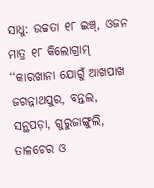ସାଧୁ: ଉଚ୍ଚତା ୧୮ ଇଞ୍ଚ୍, ଓଜନ ମାତ୍ର ୧୮ କିଲୋଗ୍ରାମ୍
‘‘କାରଖାନା ଯୋଗୁଁ ଆଖପାଖ ଜଗନ୍ନାଥପୁର, ବନ୍ତଲ, ସନ୍ଥପଡ଼ା, ଗୁରୁଜାଙ୍ଗୁଲି, ତାଳଚେର ଓ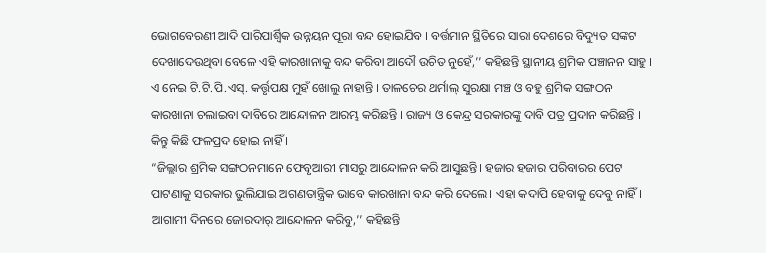ଭୋଗବେରଣୀ ଆଦି ପାରିପାର୍ଶ୍ବିକ ଉନ୍ନୟନ ପୂରା ବନ୍ଦ ହୋଇଯିବ । ବର୍ତ୍ତମାନ ସ୍ଥିତିରେ ସାରା ଦେଶରେ ବିଦ୍ୟୁତ ସଙ୍କଟ ଦେଖାଦେଉଥିବା ବେଳେ ଏହି କାରଖାନାକୁ ବନ୍ଦ କରିବା ଆଦୌ ଉଚିତ ନୁହେଁ,’’ କହିଛନ୍ତି ସ୍ଥାନୀୟ ଶ୍ରମିକ ପଞ୍ଚାନନ ସାହୁ ।
ଏ ନେଇ ଟି.ଟି.ପି.ଏସ୍. କର୍ତ୍ତୃପକ୍ଷ ମୁହଁ ଖୋଲୁ ନାହାନ୍ତି । ତାଳଚେର ଥର୍ମାଲ୍ ସୁରକ୍ଷା ମଞ୍ଚ ଓ ବହୁ ଶ୍ରମିକ ସଙ୍ଗଠନ କାରଖାନା ଚଲାଇବା ଦାବିରେ ଆନ୍ଦୋଳନ ଆରମ୍ଭ କରିଛନ୍ତି । ରାଜ୍ୟ ଓ କେନ୍ଦ୍ର ସରକାରଙ୍କୁ ଦାବି ପତ୍ର ପ୍ରଦାନ କରିଛନ୍ତି । କିନ୍ତୁ କିଛି ଫଳପ୍ରଦ ହୋଇ ନାହିଁ ।
“ଜିଲ୍ଲାର ଶ୍ରମିକ ସଙ୍ଗଠନମାନେ ଫେବୃଆରୀ ମାସରୁ ଆନ୍ଦୋଳନ କରି ଆସୁଛନ୍ତି। ହଜାର ହଜାର ପରିବାରର ପେଟ ପାଟଣାକୁ ସରକାର ଭୁଲିଯାଇ ଅଗଣତାନ୍ତ୍ରିକ ଭାବେ କାରଖାନା ବନ୍ଦ କରି ଦେଲେ। ଏହା କଦାପି ହେବାକୁ ଦେବୁ ନାହିଁ। ଆଗାମୀ ଦିନରେ ଜୋରଦାର୍ ଆନ୍ଦୋଳନ କରିବୁ,’’ କହିଛନ୍ତି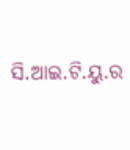ସି.ଆଇ.ଟି.ୟୁ.ର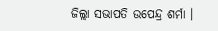ଜିଲ୍ଲା ସଭାପତି ଉପେନ୍ଦ୍ର ଶର୍ମା ।